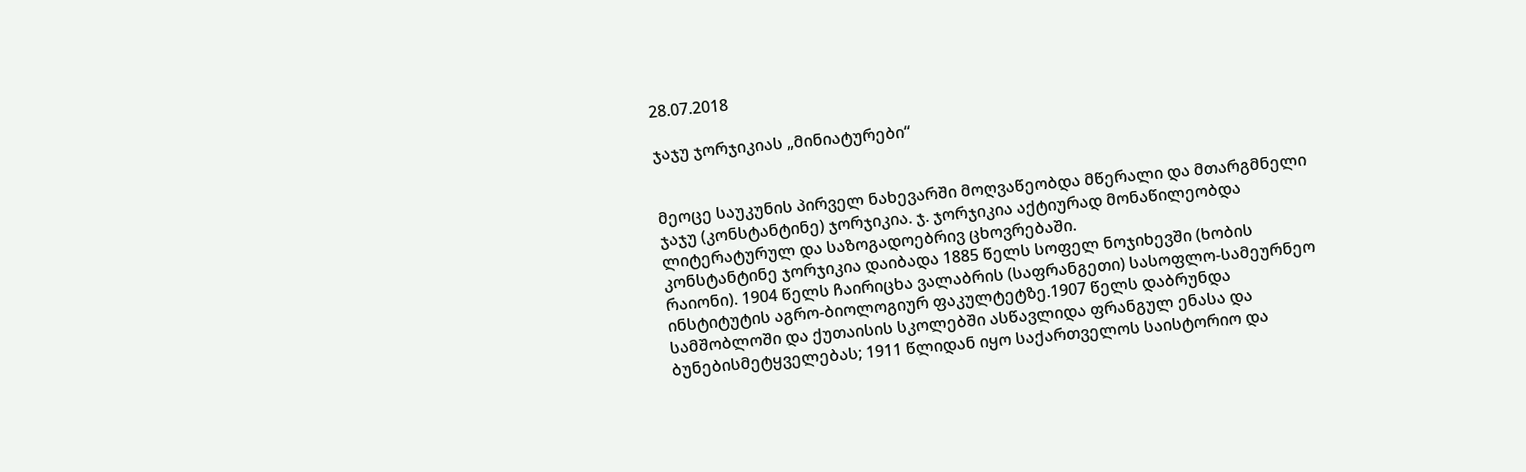28.07.2018

ჯაჯუ ჯორჯიკიას „მინიატურები“


მეოცე საუკუნის პირველ ნახევარში მოღვაწეობდა მწერალი და მთარგმნელი ჯაჯუ (კონსტანტინე) ჯორჯიკია. ჯ. ჯორჯიკია აქტიურად მონაწილეობდა ლიტერატურულ და საზოგადოებრივ ცხოვრებაში.
კონსტანტინე ჯორჯიკია დაიბადა 1885 წელს სოფელ ნოჯიხევში (ხობის რაიონი). 1904 წელს ჩაირიცხა ვალაბრის (საფრანგეთი) სასოფლო-სამეურნეო ინსტიტუტის აგრო-ბიოლოგიურ ფაკულტეტზე.1907 წელს დაბრუნდა სამშობლოში და ქუთაისის სკოლებში ასწავლიდა ფრანგულ ენასა და ბუნებისმეტყველებას; 1911 წლიდან იყო საქართველოს საისტორიო და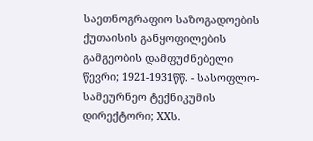საეთნოგრაფიო საზოგადოების ქუთაისის განყოფილების გამგეობის დამფუძნებელი წევრი; 1921-1931წწ. - სასოფლო-სამეურნეო ტექნიკუმის დირექტორი; XXს.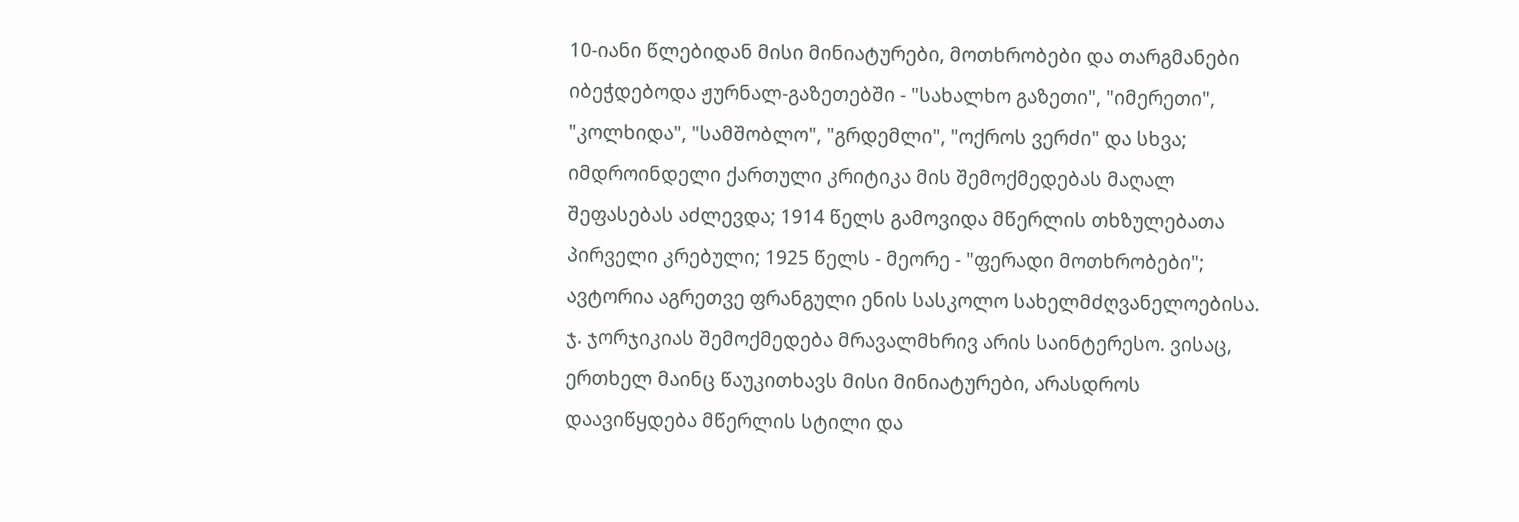10-იანი წლებიდან მისი მინიატურები, მოთხრობები და თარგმანები იბეჭდებოდა ჟურნალ-გაზეთებში - "სახალხო გაზეთი", "იმერეთი", "კოლხიდა", "სამშობლო", "გრდემლი", "ოქროს ვერძი" და სხვა; იმდროინდელი ქართული კრიტიკა მის შემოქმედებას მაღალ შეფასებას აძლევდა; 1914 წელს გამოვიდა მწერლის თხზულებათა პირველი კრებული; 1925 წელს - მეორე - "ფერადი მოთხრობები"; ავტორია აგრეთვე ფრანგული ენის სასკოლო სახელმძღვანელოებისა.
ჯ. ჯორჯიკიას შემოქმედება მრავალმხრივ არის საინტერესო. ვისაც, ერთხელ მაინც წაუკითხავს მისი მინიატურები, არასდროს დაავიწყდება მწერლის სტილი და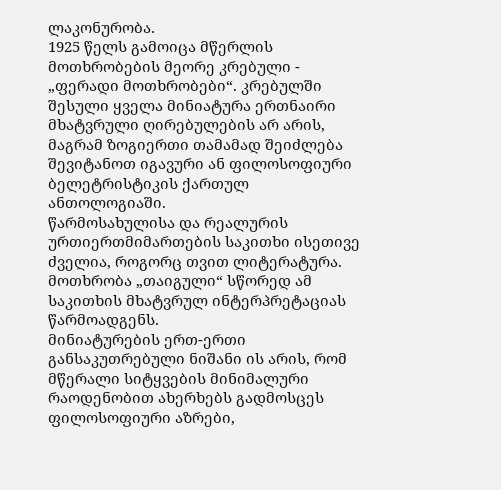ლაკონურობა.
1925 წელს გამოიცა მწერლის მოთხრობების მეორე კრებული - „ფერადი მოთხრობები“. კრებულში შესული ყველა მინიატურა ერთნაირი მხატვრული ღირებულების არ არის, მაგრამ ზოგიერთი თამამად შეიძლება შევიტანოთ იგავური ან ფილოსოფიური ბელეტრისტიკის ქართულ ანთოლოგიაში.
წარმოსახულისა და რეალურის ურთიერთმიმართების საკითხი ისეთივე ძველია, როგორც თვით ლიტერატურა. მოთხრობა „თაიგული“ სწორედ ამ საკითხის მხატვრულ ინტერპრეტაციას წარმოადგენს.
მინიატურების ერთ-ერთი განსაკუთრებული ნიშანი ის არის, რომ მწერალი სიტყვების მინიმალური რაოდენობით ახერხებს გადმოსცეს ფილოსოფიური აზრები,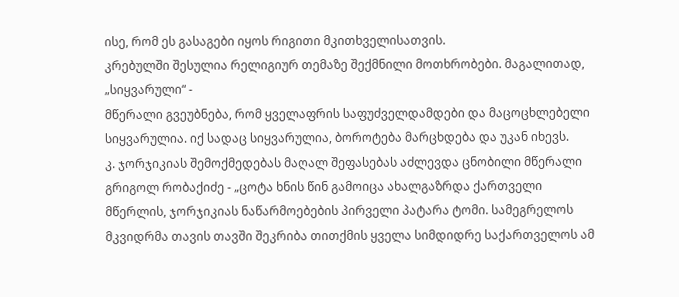ისე, რომ ეს გასაგები იყოს რიგითი მკითხველისათვის.
კრებულში შესულია რელიგიურ თემაზე შექმნილი მოთხრობები. მაგალითად, „სიყვარული“ -
მწერალი გვეუბნება, რომ ყველაფრის საფუძველდამდები და მაცოცხლებელი სიყვარულია. იქ სადაც სიყვარულია, ბოროტება მარცხდება და უკან იხევს.
კ. ჯორჯიკიას შემოქმედებას მაღალ შეფასებას აძლევდა ცნობილი მწერალი გრიგოლ რობაქიძე - „ცოტა ხნის წინ გამოიცა ახალგაზრდა ქართველი მწერლის, ჯორჯიკიას ნაწარმოებების პირველი პატარა ტომი. სამეგრელოს მკვიდრმა თავის თავში შეკრიბა თითქმის ყველა სიმდიდრე საქართველოს ამ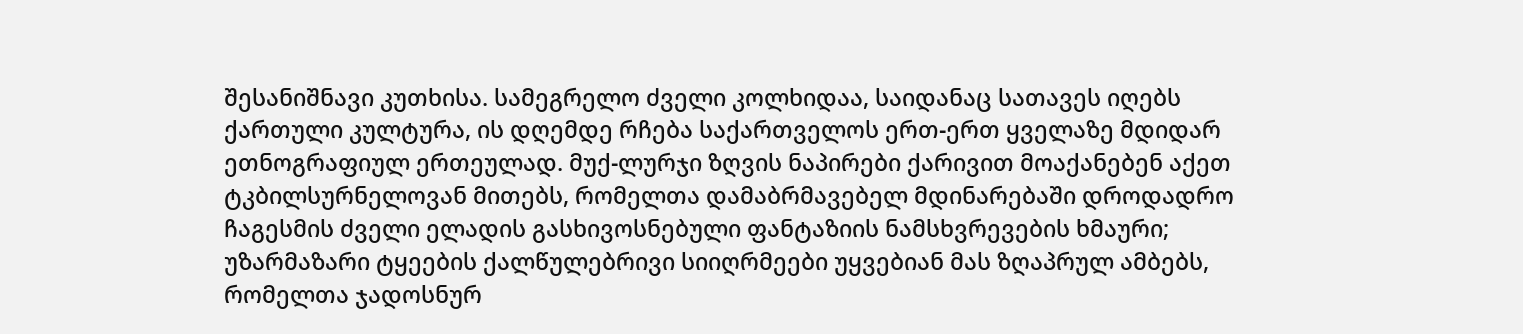შესანიშნავი კუთხისა. სამეგრელო ძველი კოლხიდაა, საიდანაც სათავეს იღებს ქართული კულტურა, ის დღემდე რჩება საქართველოს ერთ-ერთ ყველაზე მდიდარ ეთნოგრაფიულ ერთეულად. მუქ-ლურჯი ზღვის ნაპირები ქარივით მოაქანებენ აქეთ ტკბილსურნელოვან მითებს, რომელთა დამაბრმავებელ მდინარებაში დროდადრო ჩაგესმის ძველი ელადის გასხივოსნებული ფანტაზიის ნამსხვრევების ხმაური; უზარმაზარი ტყეების ქალწულებრივი სიიღრმეები უყვებიან მას ზღაპრულ ამბებს, რომელთა ჯადოსნურ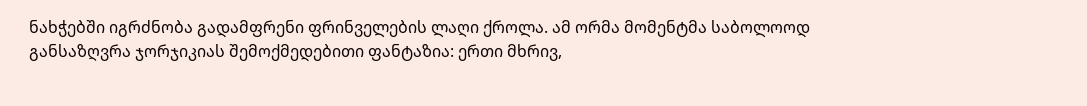ნახჭებში იგრძნობა გადამფრენი ფრინველების ლაღი ქროლა. ამ ორმა მომენტმა საბოლოოდ განსაზღვრა ჯორჯიკიას შემოქმედებითი ფანტაზია: ერთი მხრივ,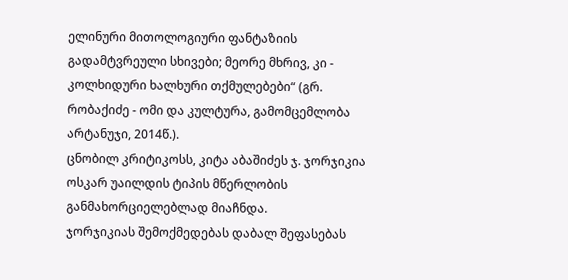ელინური მითოლოგიური ფანტაზიის გადამტვრეული სხივები; მეორე მხრივ, კი - კოლხიდური ხალხური თქმულებები“ (გრ. რობაქიძე - ომი და კულტურა, გამომცემლობა არტანუჯი, 2014წ.).
ცნობილ კრიტიკოსს, კიტა აბაშიძეს ჯ. ჯორჯიკია ოსკარ უაილდის ტიპის მწერლობის განმახორციელებლად მიაჩნდა.
ჯორჯიკიას შემოქმედებას დაბალ შეფასებას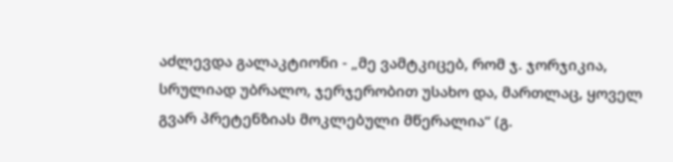აძლევდა გალაკტიონი - „მე ვამტკიცებ, რომ ჯ. ჯორჯიკია, სრულიად უბრალო, ჯერჯერობით უსახო და, მართლაც, ყოველ გვარ პრეტენზიას მოკლებული მწერალია“ (გ.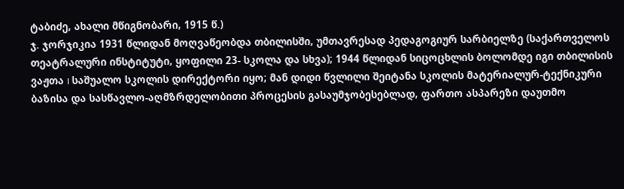ტაბიძე, ახალი მწიგნობარი, 1915 წ.)
ჯ. ჯორჯიკია 1931 წლიდან მოღვაწეობდა თბილისში, უმთავრესად პედაგოგიურ სარბიელზე (საქართველოს თეატრალური ინსტიტუტი, ყოფილი 23- სკოლა და სხვა); 1944 წლიდან სიცოცხლის ბოლომდე იგი თბილისის ვაჟთა I საშუალო სკოლის დირექტორი იყო; მან დიდი წვლილი შეიტანა სკოლის მატერიალურ-ტექნიკური ბაზისა და სასწავლო-აღმზრდელობითი პროცესის გასაუმჯობესებლად, ფართო ასპარეზი დაუთმო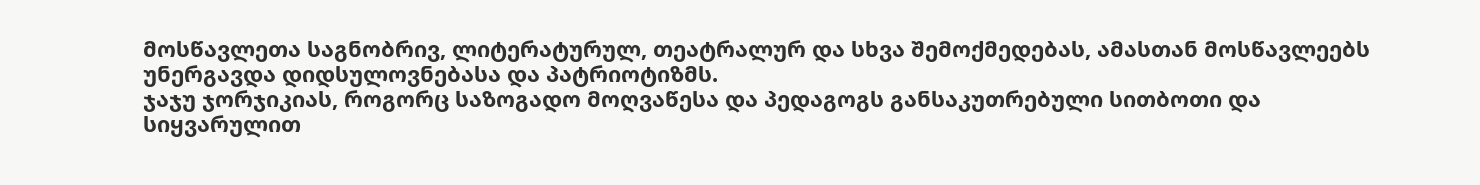მოსწავლეთა საგნობრივ, ლიტერატურულ, თეატრალურ და სხვა შემოქმედებას, ამასთან მოსწავლეებს უნერგავდა დიდსულოვნებასა და პატრიოტიზმს.
ჯაჯუ ჯორჯიკიას, როგორც საზოგადო მოღვაწესა და პედაგოგს განსაკუთრებული სითბოთი და სიყვარულით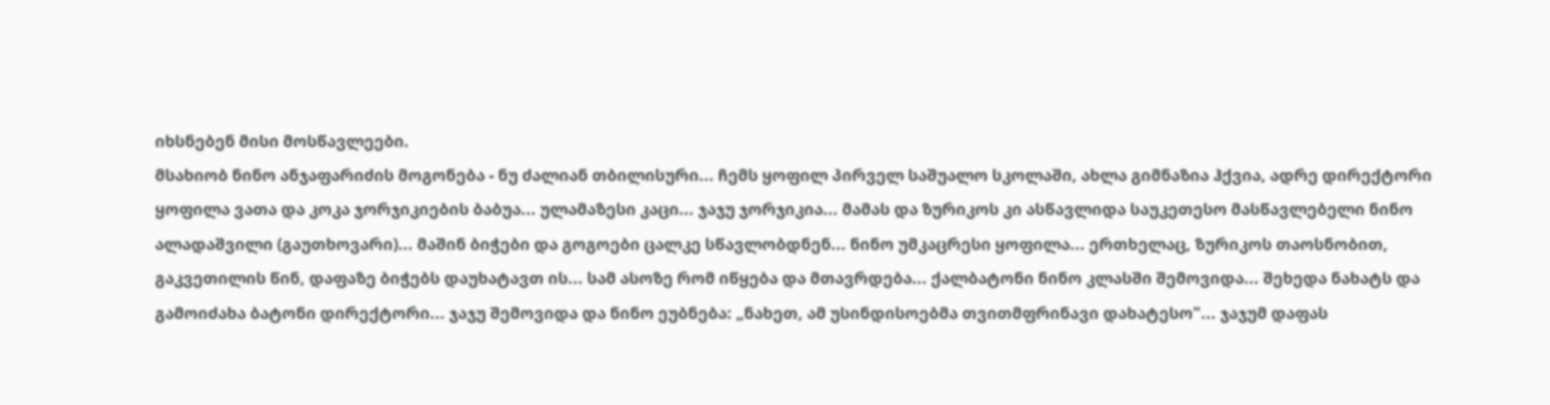იხსნებენ მისი მოსწავლეები.
მსახიობ ნინო ანჯაფარიძის მოგონება - ნუ ძალიან თბილისური... ჩემს ყოფილ პირველ საშუალო სკოლაში, ახლა გიმნაზია ჰქვია, ადრე დირექტორი ყოფილა ვათა და კოკა ჯორჯიკიების ბაბუა... ულამაზესი კაცი... ჯაჯუ ჯორჯიკია... მამას და ზურიკოს კი ასწავლიდა საუკეთესო მასწავლებელი ნინო ალადაშვილი (გაუთხოვარი)... მაშინ ბიჭები და გოგოები ცალკე სწავლობდნენ... ნინო უმკაცრესი ყოფილა... ერთხელაც, ზურიკოს თაოსნობით, გაკვეთილის წინ, დაფაზე ბიჭებს დაუხატავთ ის... სამ ასოზე რომ იწყება და მთავრდება... ქალბატონი ნინო კლასში შემოვიდა... შეხედა ნახატს და გამოიძახა ბატონი დირექტორი... ჯაჯუ შემოვიდა და ნინო ეუბნება: „ნახეთ, ამ უსინდისოებმა თვითმფრინავი დახატესო"... ჯაჯუმ დაფას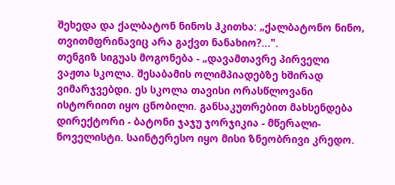შეხედა და ქალბატონ ნინოს ჰკითხა: „ქალბატონო ნინო, თვითმფრინავიც არა გაქვთ ნანახიო?...".
თენგიზ სიგუას მოგონება - „დავამთავრე პირველი ვაჟთა სკოლა. შესაბამის ოლიმპიადებზე ხშირად ვიმარჯვებდი. ეს სკოლა თავისი ორასწლოვანი ისტორიით იყო ცნობილი. განსაკუთრებით მახსენდება დირექტორი - ბატონი ჯაჯუ ჯორჯიკია - მწერალი-ნოველისტი. საინტერესო იყო მისი ზნეობრივი კრედო.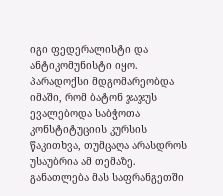იგი ფედერალისტი და ანტიკომუნისტი იყო. პარადოქსი მდგომარეობდა იმაში, რომ ბატონ ჯაჯუს ევალებოდა საბჭოთა კონსტიტუციის კურსის წაკითხვა, თუმცაღა არასდროს უსაუბრია ამ თემაზე. განათლება მას საფრანგეთში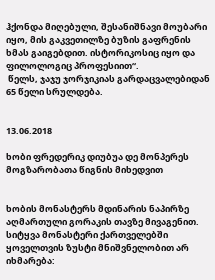ჰქონდა მიღებული, შესანიშნავი მოუბარი იყო, მის გაკვეთილზე ბუზის გაფრენის ხმას გაიგებდით. ისტორიკოსიც იყო და ფილოლოგიც პროფესიით“.
 წელს, ჯაჯუ ჯორჯიკიას გარდაცვალებიდან 65 წელი სრულდება.


13.06.2018

ხობი ფრედერიკ დიუბუა დე მონპერეს მოგზარობათა წიგნის მიხედვით


ხობის მონასტერს მდინარის ნაპირზე აღმართული გორაკის თავზე მივაგენით. სიტყვა მონასტერი ქართველებში ყოველთვის ზუსტი მნიშვნელობით არ იხმარება: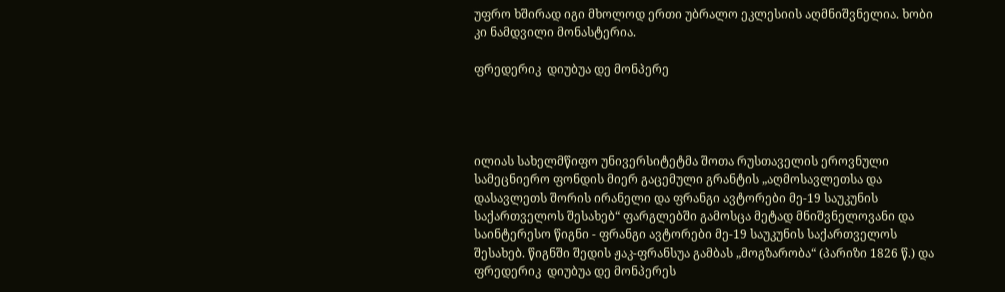უფრო ხშირად იგი მხოლოდ ერთი უბრალო ეკლესიის აღმნიშვნელია. ხობი კი ნამდვილი მონასტერია.

ფრედერიკ  დიუბუა დე მონპერე




ილიას სახელმწიფო უნივერსიტეტმა შოთა რუსთაველის ეროვნული სამეცნიერო ფონდის მიერ გაცემული გრანტის „აღმოსავლეთსა და დასავლეთს შორის ირანელი და ფრანგი ავტორები მე-19 საუკუნის საქართველოს შესახებ“ ფარგლებში გამოსცა მეტად მნიშვნელოვანი და საინტერესო წიგნი - ფრანგი ავტორები მე-19 საუკუნის საქართველოს შესახებ. წიგნში შედის ჟაკ-ფრანსუა გამბას „მოგზარობა“ (პარიზი 1826 წ.) და ფრედერიკ  დიუბუა დე მონპერეს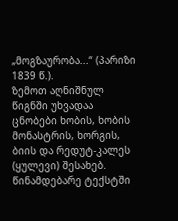„მოგზაურობა...“ (პარიზი 1839 წ.).
ზემოთ აღნიშნულ წიგნში უხვადაა ცნობები ხობის, ხობის მონასტრის, ხორგის, ბიის და რედუტ-კალეს (ყულევი) შესახებ.
წინამდებარე ტექსტში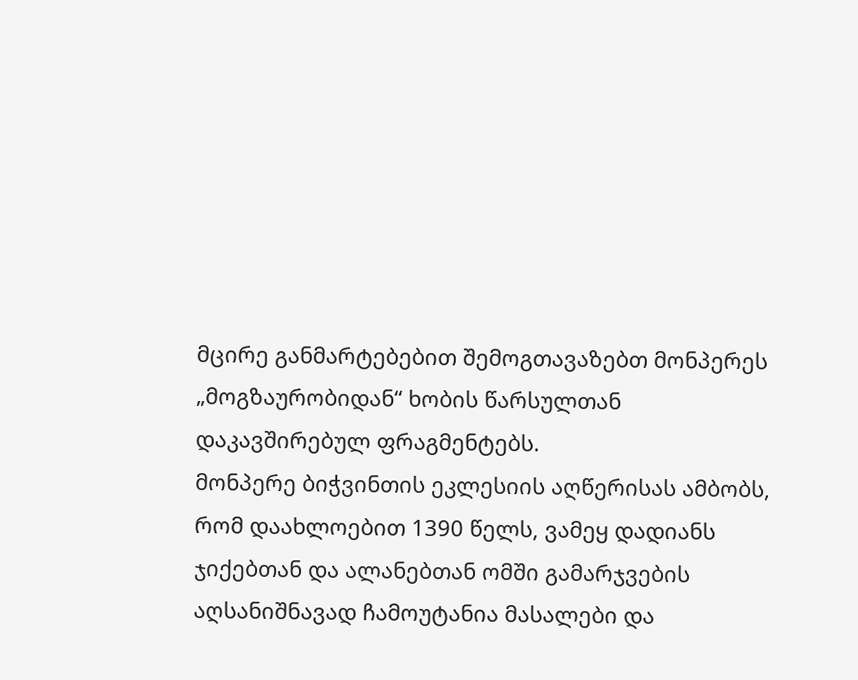მცირე განმარტებებით შემოგთავაზებთ მონპერეს „მოგზაურობიდან“ ხობის წარსულთან დაკავშირებულ ფრაგმენტებს.
მონპერე ბიჭვინთის ეკლესიის აღწერისას ამბობს, რომ დაახლოებით 1390 წელს, ვამეყ დადიანს ჯიქებთან და ალანებთან ომში გამარჯვების აღსანიშნავად ჩამოუტანია მასალები და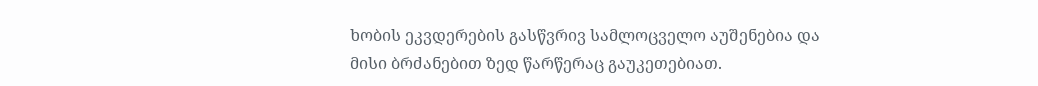ხობის ეკვდერების გასწვრივ სამლოცველო აუშენებია და მისი ბრძანებით ზედ წარწერაც გაუკეთებიათ.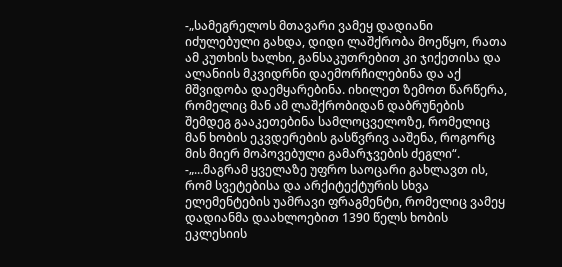-„სამეგრელოს მთავარი ვამეყ დადიანი იძულებული გახდა, დიდი ლაშქრობა მოეწყო, რათა ამ კუთხის ხალხი, განსაკუთრებით კი ჯიქეთისა და ალანიის მკვიდრნი დაემორჩილებინა და აქ მშვიდობა დაემყარებინა. იხილეთ ზემოთ წარწერა, რომელიც მან ამ ლაშქრობიდან დაბრუნების შემდეგ გააკეთებინა სამლოცველოზე, რომელიც მან ხობის ეკვდერების გასწვრივ ააშენა, როგორც მის მიერ მოპოვებული გამარჯვების ძეგლი“.
-„...მაგრამ ყველაზე უფრო საოცარი გახლავთ ის, რომ სვეტებისა და არქიტექტურის სხვა ელემენტების უამრავი ფრაგმენტი, რომელიც ვამეყ დადიანმა დაახლოებით 1390 წელს ხობის ეკლესიის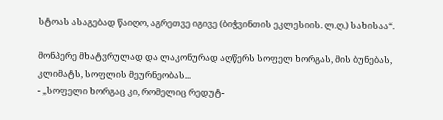სტოას ასაგებად წაიღო, აგრეთვე იგივე (ბიჭვინთის ეკლესიის. ლ.ღ.) სახისაა“.

მონპერე მხატვრულად და ლაკონურად აღწერს სოფელ ხორგას, მის ბუნებას, კლიმატს, სოფლის მეურნეობას...
- „სოფელი ხორგაც კი, რომელიც რედუტ-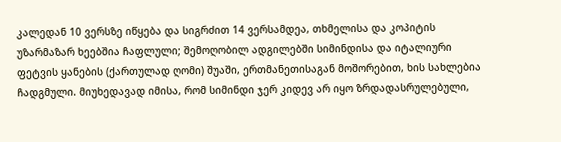კალედან 10 ვერსზე იწყება და სიგრძით 14 ვერსამდეა, თხმელისა და კოპიტის უზარმაზარ ხეებშია ჩაფლული; შემოღობილ ადგილებში სიმინდისა და იტალიური ფეტვის ყანების (ქართულად ღომი) შუაში, ერთმანეთისაგან მოშორებით, ხის სახლებია ჩადგმული. მიუხედავად იმისა, რომ სიმინდი ჯერ კიდევ არ იყო ზრდადასრულებული,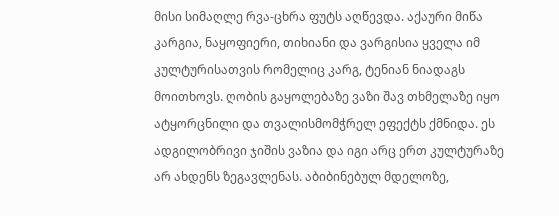მისი სიმაღლე რვა-ცხრა ფუტს აღწევდა. აქაური მიწა კარგია, ნაყოფიერი, თიხიანი და ვარგისია ყველა იმ კულტურისათვის რომელიც კარგ, ტენიან ნიადაგს მოითხოვს. ღობის გაყოლებაზე ვაზი შავ თხმელაზე იყო ატყორცნილი და თვალისმომჭრელ ეფექტს ქმნიდა. ეს ადგილობრივი ჯიშის ვაზია და იგი არც ერთ კულტურაზე არ ახდენს ზეგავლენას. აბიბინებულ მდელოზე,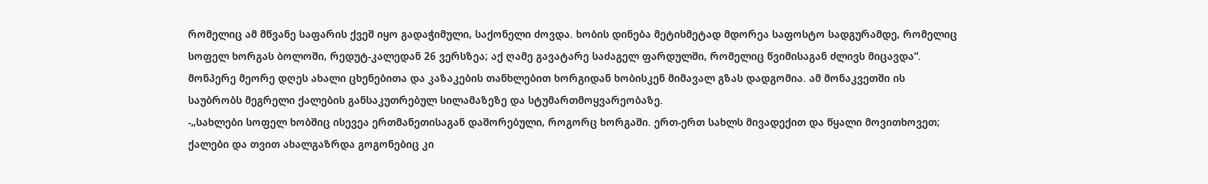რომელიც ამ მწვანე საფარის ქვეშ იყო გადაჭიმული, საქონელი ძოვდა. ხობის დინება მეტისმეტად მდორეა საფოსტო სადგურამდე, რომელიც სოფელ ხორგას ბოლოში, რედუტ-კალედან 26 ვერსზეა; აქ ღამე გავატარე საძაგელ ფარდულში, რომელიც წვიმისაგან ძლივს მიცავდა“.
მონპერე მეორე დღეს ახალი ცხენებითა და კაზაკების თანხლებით ხორგიდან ხობისკენ მიმავალ გზას დადგომია. ამ მონაკვეთში ის საუბრობს მეგრელი ქალების განსაკუთრებულ სილამაზეზე და სტუმართმოყვარეობაზე.
-„სახლები სოფელ ხობშიც ისევეა ერთმანეთისაგან დაშორებული, როგორც ხორგაში. ერთ-ერთ სახლს მივადექით და წყალი მოვითხოვეთ; ქალები და თვით ახალგაზრდა გოგონებიც კი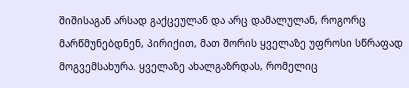შიშისაგან არსად გაქცეულან და არც დამალულან, როგორც მარწმუნებდნენ, პირიქით, მათ შორის ყველაზე უფროსი სწრაფად მოგვემსახურა. ყველაზე ახალგაზრდას, რომელიც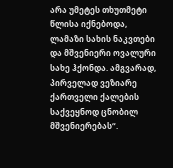არა უმეტეს თხუთმეტი წლისა იქნებოდა, ლამაზი სახის ნაკვთები და მშვენიერი ოვალური სახე ჰქონდა. ამგვარად, პირველად ვეზიარე ქართველი ქალების საქვეყნოდ ცნობილ მშვენიერებას“.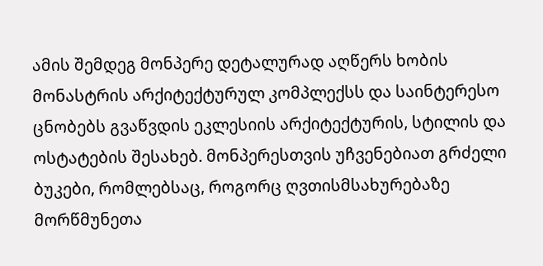ამის შემდეგ მონპერე დეტალურად აღწერს ხობის მონასტრის არქიტექტურულ კომპლექსს და საინტერესო ცნობებს გვაწვდის ეკლესიის არქიტექტურის, სტილის და ოსტატების შესახებ. მონპერესთვის უჩვენებიათ გრძელი ბუკები, რომლებსაც, როგორც ღვთისმსახურებაზე მორწმუნეთა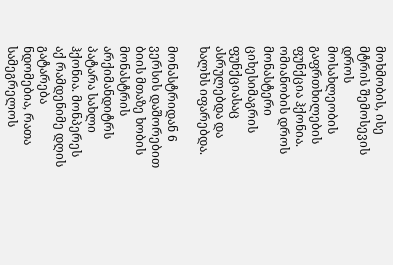მოხმობის, ისე მტრის შემოსევის დროს მოსახლეობის გაფრთხილების ფუნქცია ჰქონია. ომიანობის დროს მონასტერი ციხესიმაგრის ფუნქციასაც ასრულებდა და ხალხს იფარებდა.

მონასტრიდან 6 ვერსის დაშორებით ბიის მთაზე ხობის მონასტრის არქიმანდიტრს პატარა სახლი ჰქონია. მონპერეს აქ რამდენიმე დღის გატარება ნდომებია, რათა სამეგრელოს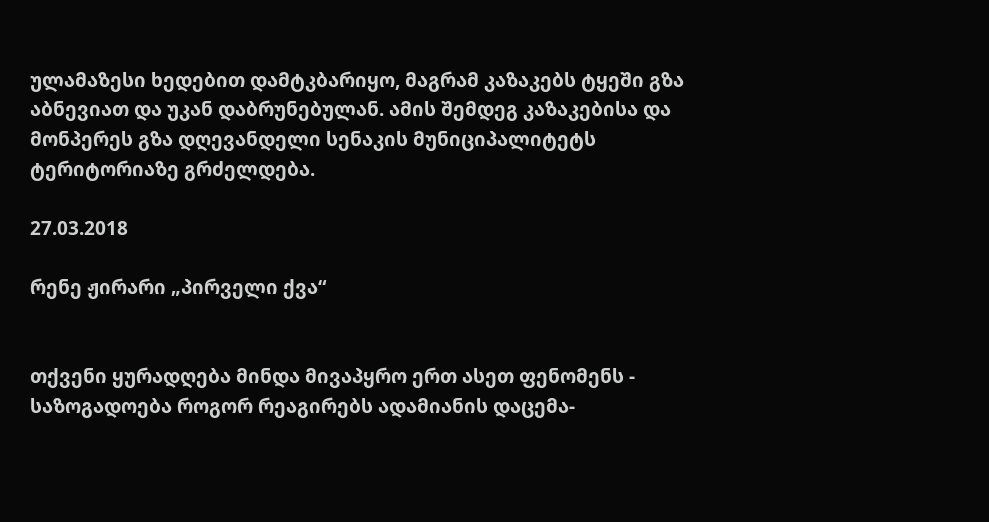ულამაზესი ხედებით დამტკბარიყო, მაგრამ კაზაკებს ტყეში გზა აბნევიათ და უკან დაბრუნებულან. ამის შემდეგ კაზაკებისა და მონპერეს გზა დღევანდელი სენაკის მუნიციპალიტეტს ტერიტორიაზე გრძელდება.

27.03.2018

რენე ჟირარი „პირველი ქვა“


თქვენი ყურადღება მინდა მივაპყრო ერთ ასეთ ფენომენს - საზოგადოება როგორ რეაგირებს ადამიანის დაცემა-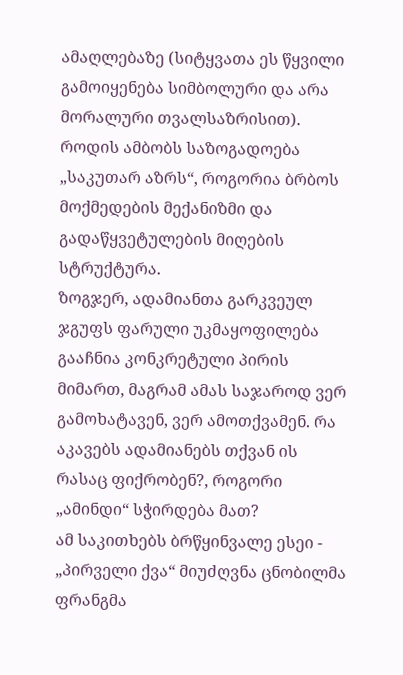ამაღლებაზე (სიტყვათა ეს წყვილი გამოიყენება სიმბოლური და არა მორალური თვალსაზრისით). როდის ამბობს საზოგადოება „საკუთარ აზრს“, როგორია ბრბოს მოქმედების მექანიზმი და გადაწყვეტულების მიღების სტრუქტურა.
ზოგჯერ, ადამიანთა გარკვეულ ჯგუფს ფარული უკმაყოფილება გააჩნია კონკრეტული პირის მიმართ, მაგრამ ამას საჯაროდ ვერ გამოხატავენ, ვერ ამოთქვამენ. რა აკავებს ადამიანებს თქვან ის რასაც ფიქრობენ?, როგორი „ამინდი“ სჭირდება მათ?
ამ საკითხებს ბრწყინვალე ესეი -
„პირველი ქვა“ მიუძღვნა ცნობილმა ფრანგმა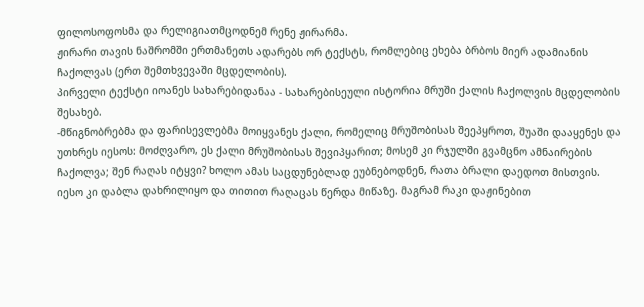ფილოსოფოსმა და რელიგიათმცოდნემ რენე ჟირარმა.
ჟირარი თავის ნაშრომში ერთმანეთს ადარებს ორ ტექსტს, რომლებიც ეხება ბრბოს მიერ ადამიანის ჩაქოლვას (ერთ შემთხვევაში მცდელობის).
პირველი ტექსტი იოანეს სახარებიდანაა - სახარებისეული ისტორია მრუში ქალის ჩაქოლვის მცდელობის შესახებ.
-მწიგნობრებმა და ფარისევლებმა მოიყვანეს ქალი, რომელიც მრუშობისას შეეპყროთ, შუაში დააყენეს და უთხრეს იესოს: მოძღვარო, ეს ქალი მრუშობისას შევიპყარით; მოსემ კი რჯულში გვამცნო ამნაირების ჩაქოლვა; შენ რაღას იტყვი? ხოლო ამას საცდუნებლად ეუბნებოდნენ, რათა ბრალი დაედოთ მისთვის. იესო კი დაბლა დახრილიყო და თითით რაღაცას წერდა მიწაზე. მაგრამ რაკი დაჟინებით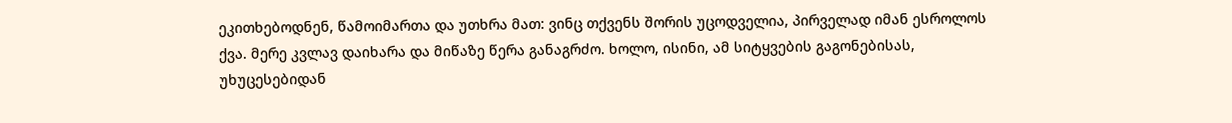ეკითხებოდნენ, წამოიმართა და უთხრა მათ: ვინც თქვენს შორის უცოდველია, პირველად იმან ესროლოს ქვა. მერე კვლავ დაიხარა და მიწაზე წერა განაგრძო. ხოლო, ისინი, ამ სიტყვების გაგონებისას, უხუცესებიდან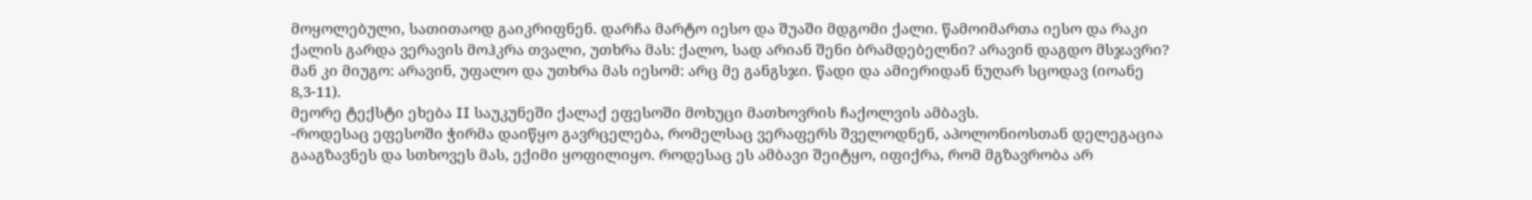მოყოლებული, სათითაოდ გაიკრიფნენ. დარჩა მარტო იესო და შუაში მდგომი ქალი. წამოიმართა იესო და რაკი ქალის გარდა ვერავის მოჰკრა თვალი, უთხრა მას: ქალო, სად არიან შენი ბრამდებელნი? არავინ დაგდო მსჯავრი? მან კი მიუგო: არავინ, უფალო და უთხრა მას იესომ: არც მე განგსჯი. წადი და ამიერიდან ნუღარ სცოდავ (იოანე 8,3-11).
მეორე ტექსტი ეხება II საუკუნეში ქალაქ ეფესოში მოხუცი მათხოვრის ჩაქოლვის ამბავს.
-როდესაც ეფესოში ჭირმა დაიწყო გავრცელება, რომელსაც ვერაფერს შველოდნენ, აპოლონიოსთან დელეგაცია გააგზავნეს და სთხოვეს მას, ექიმი ყოფილიყო. როდესაც ეს ამბავი შეიტყო, იფიქრა, რომ მგზავრობა არ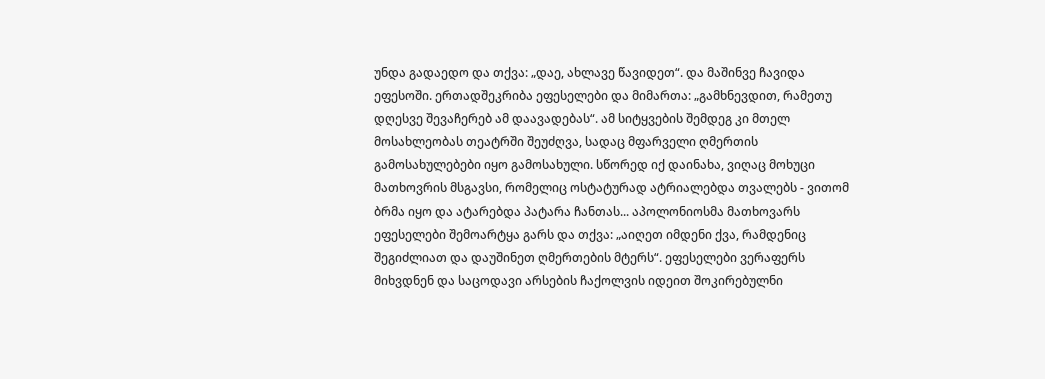უნდა გადაედო და თქვა: „დაე, ახლავე წავიდეთ“. და მაშინვე ჩავიდა ეფესოში. ერთადშეკრიბა ეფესელები და მიმართა: „გამხნევდით, რამეთუ დღესვე შევაჩერებ ამ დაავადებას“. ამ სიტყვების შემდეგ კი მთელ მოსახლეობას თეატრში შეუძღვა, სადაც მფარველი ღმერთის გამოსახულებები იყო გამოსახული. სწორედ იქ დაინახა, ვიღაც მოხუცი მათხოვრის მსგავსი, რომელიც ოსტატურად ატრიალებდა თვალებს - ვითომ ბრმა იყო და ატარებდა პატარა ჩანთას... აპოლონიოსმა მათხოვარს ეფესელები შემოარტყა გარს და თქვა: „აიღეთ იმდენი ქვა, რამდენიც შეგიძლიათ და დაუშინეთ ღმერთების მტერს“. ეფესელები ვერაფერს მიხვდნენ და საცოდავი არსების ჩაქოლვის იდეით შოკირებულნი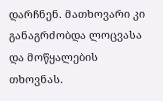დარჩნენ. მათხოვარი კი განაგრძობდა ლოცვასა და მოწყალების თხოვნას.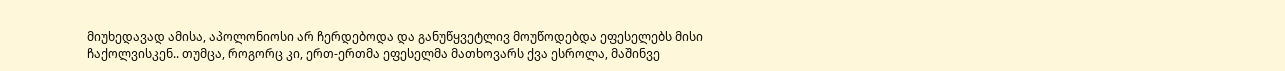მიუხედავად ამისა, აპოლონიოსი არ ჩერდებოდა და განუწყვეტლივ მოუწოდებდა ეფესელებს მისი ჩაქოლვისკენ.. თუმცა, როგორც კი, ერთ-ერთმა ეფესელმა მათხოვარს ქვა ესროლა, მაშინვე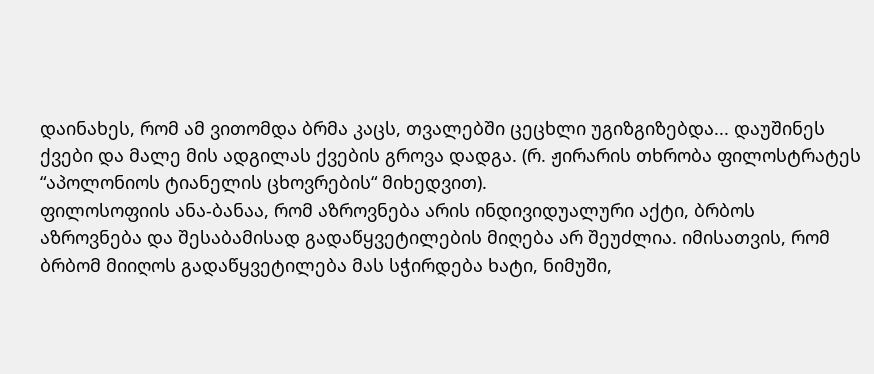დაინახეს, რომ ამ ვითომდა ბრმა კაცს, თვალებში ცეცხლი უგიზგიზებდა... დაუშინეს ქვები და მალე მის ადგილას ქვების გროვა დადგა. (რ. ჟირარის თხრობა ფილოსტრატეს “აპოლონიოს ტიანელის ცხოვრების“ მიხედვით).
ფილოსოფიის ანა-ბანაა, რომ აზროვნება არის ინდივიდუალური აქტი, ბრბოს აზროვნება და შესაბამისად გადაწყვეტილების მიღება არ შეუძლია. იმისათვის, რომ ბრბომ მიიღოს გადაწყვეტილება მას სჭირდება ხატი, ნიმუში,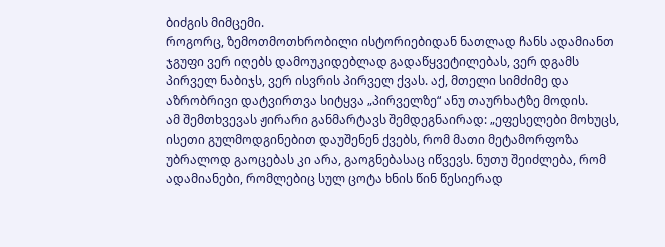ბიძგის მიმცემი.
როგორც, ზემოთმოთხრობილი ისტორიებიდან ნათლად ჩანს ადამიანთ ჯგუფი ვერ იღებს დამოუკიდებლად გადაწყვეტილებას, ვერ დგამს პირველ ნაბიჯს, ვერ ისვრის პირველ ქვას. აქ, მთელი სიმძიმე და აზრობრივი დატვირთვა სიტყვა „პირველზე“ ანუ თაურხატზე მოდის.
ამ შემთხვევას ჟირარი განმარტავს შემდეგნაირად: „ეფესელები მოხუცს, ისეთი გულმოდგინებით დაუშენენ ქვებს, რომ მათი მეტამორფოზა უბრალოდ გაოცებას კი არა, გაოგნებასაც იწვევს. ნუთუ შეიძლება, რომ ადამიანები, რომლებიც სულ ცოტა ხნის წინ წესიერად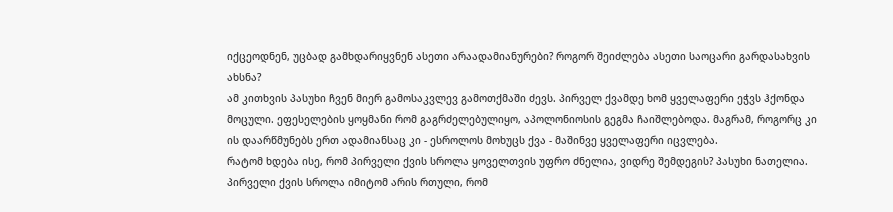იქცეოდნენ, უცბად გამხდარიყვნენ ასეთი არაადამიანურები? როგორ შეიძლება ასეთი საოცარი გარდასახვის ახსნა?
ამ კითხვის პასუხი ჩვენ მიერ გამოსაკვლევ გამოთქმაში ძევს. პირველ ქვამდე ხომ ყველაფერი ეჭვს ჰქონდა მოცული. ეფესელების ყოყმანი რომ გაგრძელებულიყო, აპოლონიოსის გეგმა ჩაიშლებოდა. მაგრამ, როგორც კი ის დაარწმუნებს ერთ ადამიანსაც კი - ესროლოს მოხუცს ქვა - მაშინვე ყველაფერი იცვლება.
რატომ ხდება ისე, რომ პირველი ქვის სროლა ყოველთვის უფრო ძნელია, ვიდრე შემდეგის? პასუხი ნათელია. პირველი ქვის სროლა იმიტომ არის რთული, რომ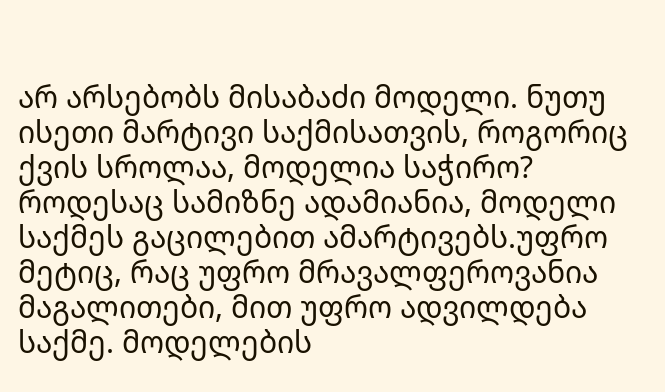არ არსებობს მისაბაძი მოდელი. ნუთუ ისეთი მარტივი საქმისათვის, როგორიც ქვის სროლაა, მოდელია საჭირო? როდესაც სამიზნე ადამიანია, მოდელი საქმეს გაცილებით ამარტივებს.უფრო მეტიც, რაც უფრო მრავალფეროვანია მაგალითები, მით უფრო ადვილდება საქმე. მოდელების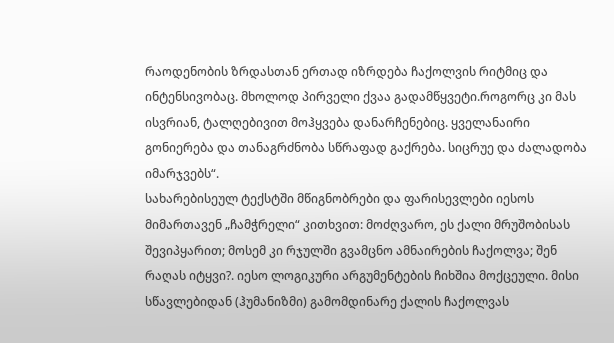რაოდენობის ზრდასთან ერთად იზრდება ჩაქოლვის რიტმიც და ინტენსივობაც. მხოლოდ პირველი ქვაა გადამწყვეტი.როგორც კი მას ისვრიან, ტალღებივით მოჰყვება დანარჩენებიც. ყველანაირი გონიერება და თანაგრძნობა სწრაფად გაქრება. სიცრუე და ძალადობა იმარჯვებს“.
სახარებისეულ ტექსტში მწიგნობრები და ფარისევლები იესოს მიმართავენ „ჩამჭრელი“ კითხვით: მოძღვარო, ეს ქალი მრუშობისას შევიპყარით; მოსემ კი რჯულში გვამცნო ამნაირების ჩაქოლვა; შენ რაღას იტყვი?. იესო ლოგიკური არგუმენტების ჩიხშია მოქცეული. მისი სწავლებიდან (ჰუმანიზმი) გამომდინარე ქალის ჩაქოლვას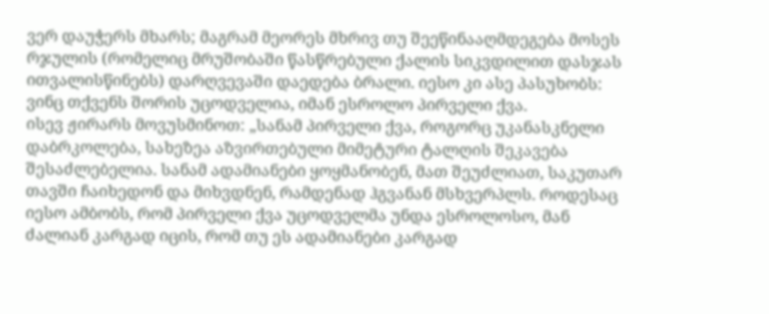ვერ დაუჭერს მხარს; მაგრამ მეორეს მხრივ თუ შეეწინააღმდეგება მოსეს რჯულის (რომელიც მრუშობაში წასწრებული ქალის სიკვდილით დასჯას ითვალისწინებს) დარღვევაში დაედება ბრალი. იესო კი ასე პასუხობს: ვინც თქვენს შორის უცოდველია, იმან ესროლო პირველი ქვა.
ისევ ჟირარს მოვუსმინოთ: „სანამ პირველი ქვა, როგორც უკანასკნელი დაბრკოლება, სახეზეა აზვირთებული მიმეტური ტალღის შეკავება შესაძლებელია. სანამ ადამიანები ყოყმანობენ, მათ შეუძლიათ, საკუთარ თავში ჩაიხედონ და მიხვდნენ, რამდენად ჰგვანან მსხვერპლს. როდესაც იესო ამბობს, რომ პირველი ქვა უცოდველმა უნდა ესროლოსო, მან ძალიან კარგად იცის, რომ თუ ეს ადამიანები კარგად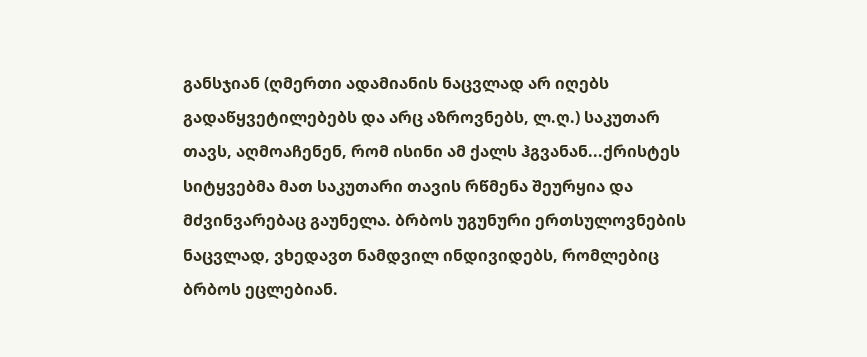განსჯიან (ღმერთი ადამიანის ნაცვლად არ იღებს გადაწყვეტილებებს და არც აზროვნებს, ლ.ღ.) საკუთარ თავს, აღმოაჩენენ, რომ ისინი ამ ქალს ჰგვანან...ქრისტეს სიტყვებმა მათ საკუთარი თავის რწმენა შეურყია და მძვინვარებაც გაუნელა. ბრბოს უგუნური ერთსულოვნების ნაცვლად, ვხედავთ ნამდვილ ინდივიდებს, რომლებიც ბრბოს ეცლებიან.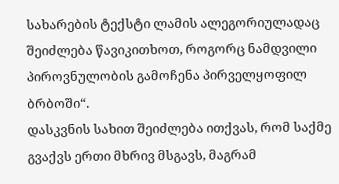სახარების ტექსტი ლამის ალეგორიულადაც შეიძლება წავიკითხოთ, როგორც ნამდვილი პიროვნულობის გამოჩენა პირველყოფილ ბრბოში“.
დასკვნის სახით შეიძლება ითქვას, რომ საქმე გვაქვს ერთი მხრივ მსგავს, მაგრამ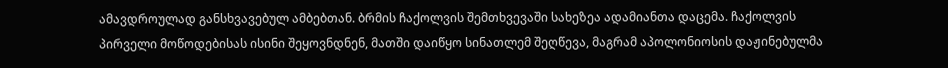ამავდროულად განსხვავებულ ამბებთან. ბრმის ჩაქოლვის შემთხვევაში სახეზეა ადამიანთა დაცემა. ჩაქოლვის პირველი მოწოდებისას ისინი შეყოვნდნენ, მათში დაიწყო სინათლემ შეღწევა, მაგრამ აპოლონიოსის დაჟინებულმა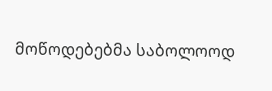მოწოდებებმა საბოლოოდ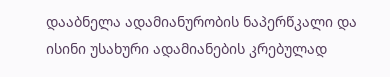დააბნელა ადამიანურობის ნაპერწკალი და ისინი უსახური ადამიანების კრებულად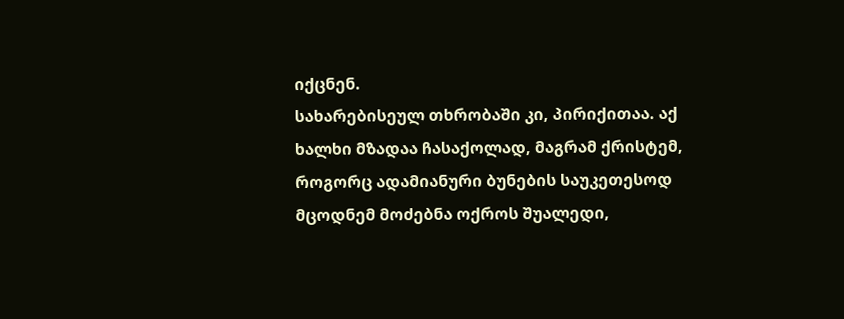იქცნენ.
სახარებისეულ თხრობაში კი, პირიქითაა. აქ ხალხი მზადაა ჩასაქოლად, მაგრამ ქრისტემ, როგორც ადამიანური ბუნების საუკეთესოდ მცოდნემ მოძებნა ოქროს შუალედი,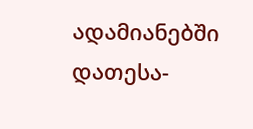ადამიანებში დათესა-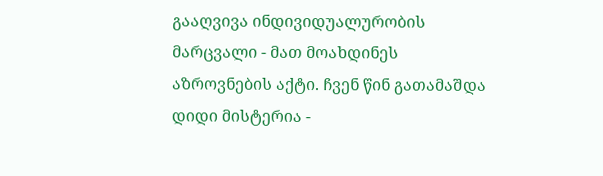გააღვივა ინდივიდუალურობის მარცვალი - მათ მოახდინეს აზროვნების აქტი. ჩვენ წინ გათამაშდა დიდი მისტერია -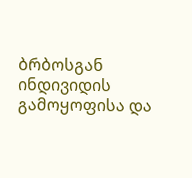ბრბოსგან ინდივიდის გამოყოფისა და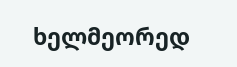ხელმეორედ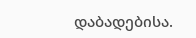დაბადებისა.